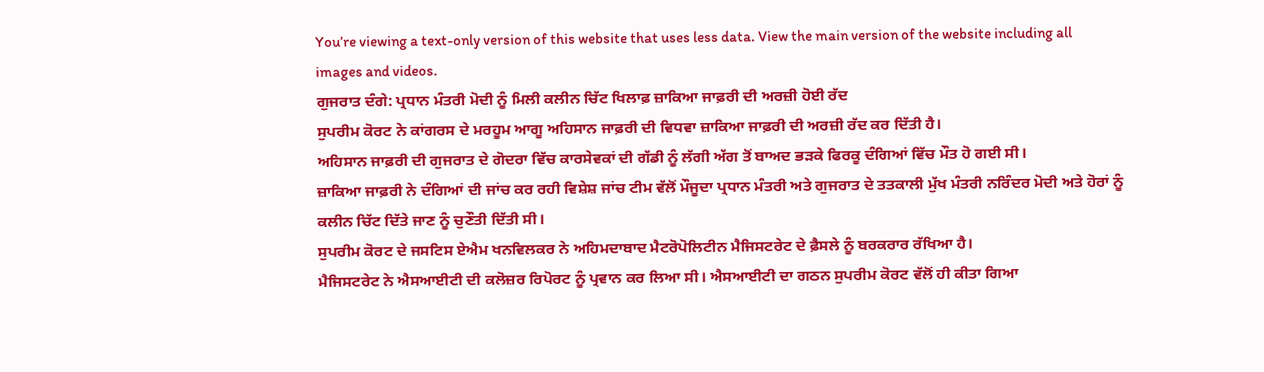You’re viewing a text-only version of this website that uses less data. View the main version of the website including all images and videos.
ਗੁਜਰਾਤ ਦੰਗੇ: ਪ੍ਰਧਾਨ ਮੰਤਰੀ ਮੋਦੀ ਨੂੰ ਮਿਲੀ ਕਲੀਨ ਚਿੱਟ ਖਿਲਾਫ਼ ਜ਼ਾਕਿਆ ਜਾਫ਼ਰੀ ਦੀ ਅਰਜ਼ੀ ਹੋਈ ਰੱਦ
ਸੁਪਰੀਮ ਕੋਰਟ ਨੇ ਕਾਂਗਰਸ ਦੇ ਮਰਹੂਮ ਆਗੂ ਅਹਿਸਾਨ ਜਾਫ਼ਰੀ ਦੀ ਵਿਧਵਾ ਜ਼ਾਕਿਆ ਜਾਫ਼ਰੀ ਦੀ ਅਰਜ਼ੀ ਰੱਦ ਕਰ ਦਿੱਤੀ ਹੈ।
ਅਹਿਸਾਨ ਜਾਫ਼ਰੀ ਦੀ ਗੁਜਰਾਤ ਦੇ ਗੋਦਰਾ ਵਿੱਚ ਕਾਰਸੇਵਕਾਂ ਦੀ ਗੱਡੀ ਨੂੰ ਲੱਗੀ ਅੱਗ ਤੋਂ ਬਾਅਦ ਭੜਕੇ ਫਿਰਕੂ ਦੰਗਿਆਂ ਵਿੱਚ ਮੌਤ ਹੋ ਗਈ ਸੀ।
ਜ਼ਾਕਿਆ ਜਾਫ਼ਰੀ ਨੇ ਦੰਗਿਆਂ ਦੀ ਜਾਂਚ ਕਰ ਰਹੀ ਵਿਸ਼ੇਸ਼ ਜਾਂਚ ਟੀਮ ਵੱਲੋਂ ਮੌਜੂਦਾ ਪ੍ਰਧਾਨ ਮੰਤਰੀ ਅਤੇ ਗੁਜਰਾਤ ਦੇ ਤਤਕਾਲੀ ਮੁੱਖ ਮੰਤਰੀ ਨਰਿੰਦਰ ਮੋਦੀ ਅਤੇ ਹੋਰਾਂ ਨੂੰ ਕਲੀਨ ਚਿੱਟ ਦਿੱਤੇ ਜਾਣ ਨੂੰ ਚੁਣੌਤੀ ਦਿੱਤੀ ਸੀ।
ਸੁਪਰੀਮ ਕੋਰਟ ਦੇ ਜਸਟਿਸ ਏਐਮ ਖਨਵਿਲਕਰ ਨੇ ਅਹਿਮਦਾਬਾਦ ਮੈਟਰੋਪੋਲਿਟੀਨ ਮੈਜਿਸਟਰੇਟ ਦੇ ਫ਼ੈਸਲੇ ਨੂੰ ਬਰਕਰਾਰ ਰੱਖਿਆ ਹੈ।
ਮੈਜਿਸਟਰੇਟ ਨੇ ਐਸਆਈਟੀ ਦੀ ਕਲੋਜ਼ਰ ਰਿਪੋਰਟ ਨੂੰ ਪ੍ਰਵਾਨ ਕਰ ਲਿਆ ਸੀ। ਐਸਆਈਟੀ ਦਾ ਗਠਨ ਸੁਪਰੀਮ ਕੋਰਟ ਵੱਲੋਂ ਹੀ ਕੀਤਾ ਗਿਆ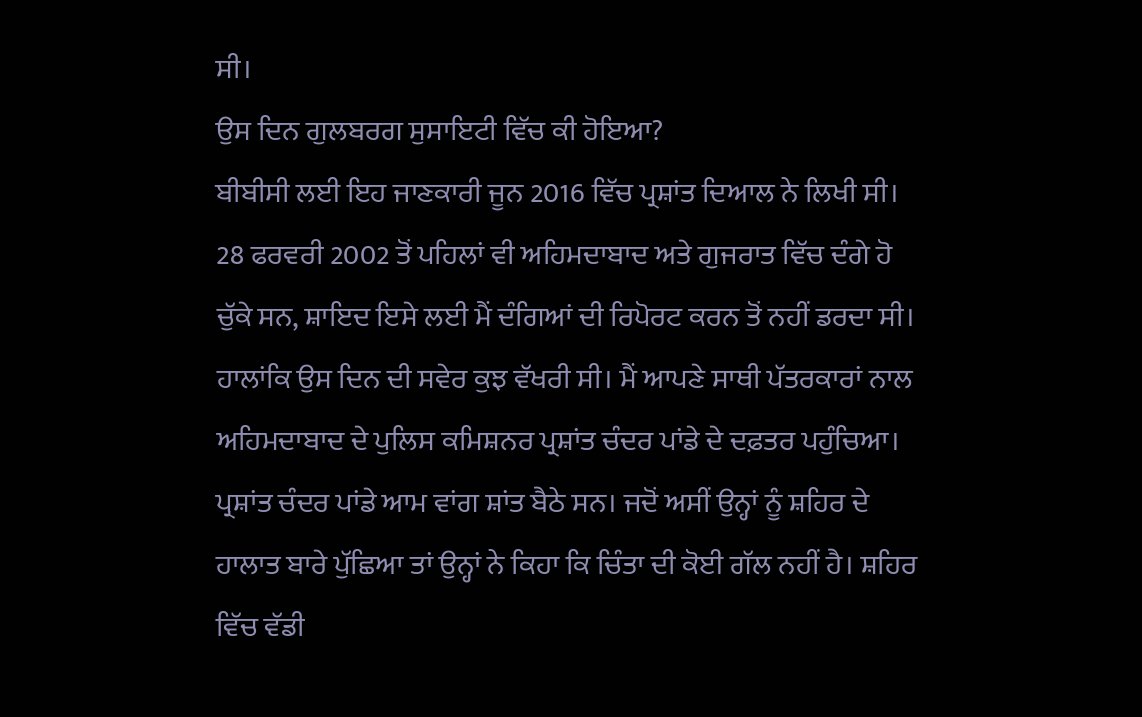ਸੀ।
ਉਸ ਦਿਨ ਗੁਲਬਰਗ ਸੁਸਾਇਟੀ ਵਿੱਚ ਕੀ ਹੋਇਆ?
ਬੀਬੀਸੀ ਲਈ ਇਹ ਜਾਣਕਾਰੀ ਜੂਨ 2016 ਵਿੱਚ ਪ੍ਰਸ਼ਾਂਤ ਦਿਆਲ ਨੇ ਲਿਖੀ ਸੀ।
28 ਫਰਵਰੀ 2002 ਤੋਂ ਪਹਿਲਾਂ ਵੀ ਅਹਿਮਦਾਬਾਦ ਅਤੇ ਗੁਜਰਾਤ ਵਿੱਚ ਦੰਗੇ ਹੋ ਚੁੱਕੇ ਸਨ, ਸ਼ਾਇਦ ਇਸੇ ਲਈ ਮੈਂ ਦੰਗਿਆਂ ਦੀ ਰਿਪੋਰਟ ਕਰਨ ਤੋਂ ਨਹੀਂ ਡਰਦਾ ਸੀ।
ਹਾਲਾਂਕਿ ਉਸ ਦਿਨ ਦੀ ਸਵੇਰ ਕੁਝ ਵੱਖਰੀ ਸੀ। ਮੈਂ ਆਪਣੇ ਸਾਥੀ ਪੱਤਰਕਾਰਾਂ ਨਾਲ ਅਹਿਮਦਾਬਾਦ ਦੇ ਪੁਲਿਸ ਕਮਿਸ਼ਨਰ ਪ੍ਰਸ਼ਾਂਤ ਚੰਦਰ ਪਾਂਡੇ ਦੇ ਦਫ਼ਤਰ ਪਹੁੰਚਿਆ।
ਪ੍ਰਸ਼ਾਂਤ ਚੰਦਰ ਪਾਂਡੇ ਆਮ ਵਾਂਗ ਸ਼ਾਂਤ ਬੈਠੇ ਸਨ। ਜਦੋਂ ਅਸੀਂ ਉਨ੍ਹਾਂ ਨੂੰ ਸ਼ਹਿਰ ਦੇ ਹਾਲਾਤ ਬਾਰੇ ਪੁੱਛਿਆ ਤਾਂ ਉਨ੍ਹਾਂ ਨੇ ਕਿਹਾ ਕਿ ਚਿੰਤਾ ਦੀ ਕੋਈ ਗੱਲ ਨਹੀਂ ਹੈ। ਸ਼ਹਿਰ ਵਿੱਚ ਵੱਡੀ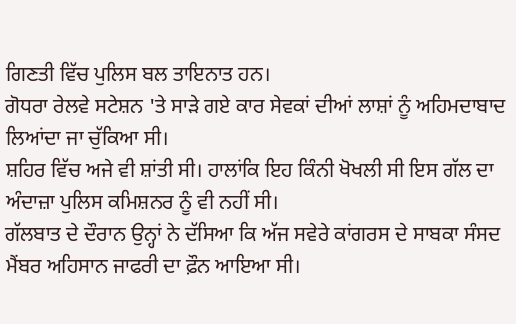ਗਿਣਤੀ ਵਿੱਚ ਪੁਲਿਸ ਬਲ ਤਾਇਨਾਤ ਹਨ।
ਗੋਧਰਾ ਰੇਲਵੇ ਸਟੇਸ਼ਨ 'ਤੇ ਸਾੜੇ ਗਏ ਕਾਰ ਸੇਵਕਾਂ ਦੀਆਂ ਲਾਸ਼ਾਂ ਨੂੰ ਅਹਿਮਦਾਬਾਦ ਲਿਆਂਦਾ ਜਾ ਚੁੱਕਿਆ ਸੀ।
ਸ਼ਹਿਰ ਵਿੱਚ ਅਜੇ ਵੀ ਸ਼ਾਂਤੀ ਸੀ। ਹਾਲਾਂਕਿ ਇਹ ਕਿੰਨੀ ਖੋਖਲੀ ਸੀ ਇਸ ਗੱਲ ਦਾ ਅੰਦਾਜ਼ਾ ਪੁਲਿਸ ਕਮਿਸ਼ਨਰ ਨੂੰ ਵੀ ਨਹੀਂ ਸੀ।
ਗੱਲਬਾਤ ਦੇ ਦੌਰਾਨ ਉਨ੍ਹਾਂ ਨੇ ਦੱਸਿਆ ਕਿ ਅੱਜ ਸਵੇਰੇ ਕਾਂਗਰਸ ਦੇ ਸਾਬਕਾ ਸੰਸਦ ਮੈਂਬਰ ਅਹਿਸਾਨ ਜਾਫਰੀ ਦਾ ਫ਼ੌਨ ਆਇਆ ਸੀ।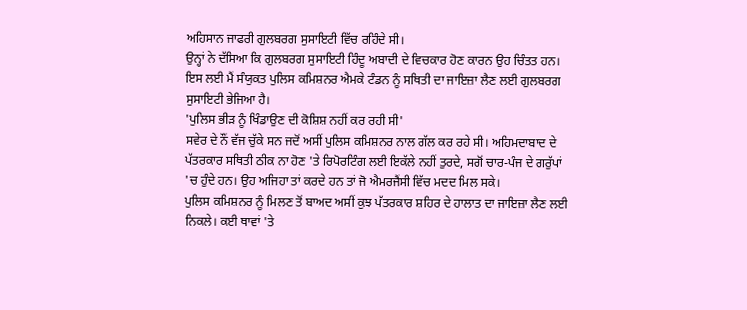ਅਹਿਸਾਨ ਜਾਫਰੀ ਗੁਲਬਰਗ ਸੁਸਾਇਟੀ ਵਿੱਚ ਰਹਿੰਦੇ ਸੀ।
ਉਨ੍ਹਾਂ ਨੇ ਦੱਸਿਆ ਕਿ ਗੁਲਬਰਗ ਸੁਸਾਇਟੀ ਹਿੰਦੂ ਅਬਾਦੀ ਦੇ ਵਿਚਕਾਰ ਹੋਣ ਕਾਰਨ ਉਹ ਚਿੰਤਤ ਹਨ। ਇਸ ਲਈ ਮੈਂ ਸੰਯੁਕਤ ਪੁਲਿਸ ਕਮਿਸ਼ਨਰ ਐਮਕੇ ਟੰਡਨ ਨੂੰ ਸਥਿਤੀ ਦਾ ਜਾਇਜ਼ਾ ਲੈਣ ਲਈ ਗੁਲਬਰਗ ਸੁਸਾਇਟੀ ਭੇਜਿਆ ਹੈ।
'ਪੁਲਿਸ ਭੀੜ ਨੂੰ ਖਿੰਡਾਉਣ ਦੀ ਕੋਸ਼ਿਸ਼ ਨਹੀਂ ਕਰ ਰਹੀ ਸੀ'
ਸਵੇਰ ਦੇ ਨੌਂ ਵੱਜ ਚੁੱਕੇ ਸਨ ਜਦੋਂ ਅਸੀਂ ਪੁਲਿਸ ਕਮਿਸ਼ਨਰ ਨਾਲ ਗੱਲ ਕਰ ਰਹੇ ਸੀ। ਅਹਿਮਦਾਬਾਦ ਦੇ ਪੱਤਰਕਾਰ ਸਥਿਤੀ ਠੀਕ ਨਾ ਹੋਣ 'ਤੇ ਰਿਪੋਰਟਿੰਗ ਲਈ ਇਕੱਲੇ ਨਹੀਂ ਤੁਰਦੇ, ਸਗੋਂ ਚਾਰ-ਪੰਜ ਦੇ ਗਰੁੱਪਾਂ 'ਚ ਹੁੰਦੇ ਹਨ। ਉਹ ਅਜਿਹਾ ਤਾਂ ਕਰਦੇ ਹਨ ਤਾਂ ਜੋ ਐਮਰਜੈਂਸੀ ਵਿੱਚ ਮਦਦ ਮਿਲ ਸਕੇ।
ਪੁਲਿਸ ਕਮਿਸ਼ਨਰ ਨੂੰ ਮਿਲਣ ਤੋਂ ਬਾਅਦ ਅਸੀਂ ਕੁਝ ਪੱਤਰਕਾਰ ਸ਼ਹਿਰ ਦੇ ਹਾਲਾਤ ਦਾ ਜਾਇਜ਼ਾ ਲੈਣ ਲਈ ਨਿਕਲੇ। ਕਈ ਥਾਵਾਂ 'ਤੇ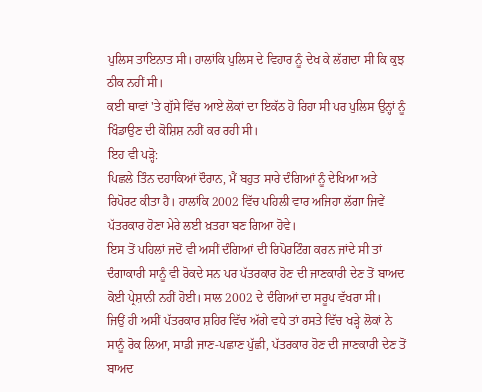ਪੁਲਿਸ ਤਾਇਨਾਤ ਸੀ। ਹਾਲਾਂਕਿ ਪੁਲਿਸ ਦੇ ਵਿਹਾਰ ਨੂੰ ਦੇਖ ਕੇ ਲੱਗਦਾ ਸੀ ਕਿ ਕੁਝ ਠੀਕ ਨਹੀਂ ਸੀ।
ਕਈ ਥਾਵਾਂ 'ਤੇ ਗੁੱਸੇ ਵਿੱਚ ਆਏ ਲੋਕਾਂ ਦਾ ਇਕੱਠ ਹੋ ਰਿਹਾ ਸੀ ਪਰ ਪੁਲਿਸ ਉਨ੍ਹਾਂ ਨੂੰ ਖਿੰਡਾਉਣ ਦੀ ਕੋਸ਼ਿਸ਼ ਨਹੀਂ ਕਰ ਰਹੀ ਸੀ।
ਇਹ ਵੀ ਪੜ੍ਹੋ:
ਪਿਛਲੇ ਤਿੰਨ ਦਹਾਕਿਆਂ ਦੌਰਾਨ, ਮੈਂ ਬਹੁਤ ਸਾਰੇ ਦੰਗਿਆਂ ਨੂੰ ਦੇਖਿਆ ਅਤੇ ਰਿਪੋਰਟ ਕੀਤਾ ਹੈ। ਹਾਲਾਂਕਿ 2002 ਵਿੱਚ ਪਹਿਲੀ ਵਾਰ ਅਜਿਹਾ ਲੱਗਾ ਜਿਵੇਂ ਪੱਤਰਕਾਰ ਹੋਣਾ ਮੇਰੇ ਲਈ ਖ਼ਤਰਾ ਬਣ ਗਿਆ ਹੋਵੇ।
ਇਸ ਤੋਂ ਪਹਿਲਾਂ ਜਦੋਂ ਵੀ ਅਸੀਂ ਦੰਗਿਆਂ ਦੀ ਰਿਪੋਰਟਿੰਗ ਕਰਨ ਜਾਂਦੇ ਸੀ ਤਾਂ ਦੰਗਾਕਾਰੀ ਸਾਨੂੰ ਵੀ ਰੋਕਦੇ ਸਨ ਪਰ ਪੱਤਰਕਾਰ ਹੋਣ ਦੀ ਜਾਣਕਾਰੀ ਦੇਣ ਤੋਂ ਬਾਅਦ ਕੋਈ ਪ੍ਰੇਸ਼ਾਨੀ ਨਹੀਂ ਹੋਈ। ਸਾਲ 2002 ਦੇ ਦੰਗਿਆਂ ਦਾ ਸਰੂਪ ਵੱਖਰਾ ਸੀ।
ਜਿਉਂ ਹੀ ਅਸੀਂ ਪੱਤਰਕਾਰ ਸ਼ਹਿਰ ਵਿੱਚ ਅੱਗੇ ਵਧੇ ਤਾਂ ਰਸਤੇ ਵਿੱਚ ਖੜ੍ਹੇ ਲੋਕਾਂ ਨੇ ਸਾਨੂੰ ਰੋਕ ਲਿਆ, ਸਾਡੀ ਜਾਣ-ਪਛਾਣ ਪੁੱਛੀ, ਪੱਤਰਕਾਰ ਹੋਣ ਦੀ ਜਾਣਕਾਰੀ ਦੇਣ ਤੋਂ ਬਾਅਦ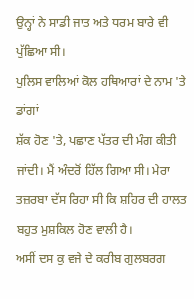ਉਨ੍ਹਾਂ ਨੇ ਸਾਡੀ ਜਾਤ ਅਤੇ ਧਰਮ ਬਾਰੇ ਵੀ ਪੁੱਛਿਆ ਸੀ।
ਪੁਲਿਸ ਵਾਲਿਆਂ ਕੋਲ ਹਥਿਆਰਾਂ ਦੇ ਨਾਮ 'ਤੇ ਡਾਂਗਾਂ
ਸ਼ੱਕ ਹੋਣ 'ਤੇ, ਪਛਾਣ ਪੱਤਰ ਦੀ ਮੰਗ ਕੀਤੀ ਜਾਂਦੀ। ਮੈਂ ਅੰਦਰੋਂ ਹਿੱਲ ਗਿਆ ਸੀ। ਮੇਰਾ ਤਜ਼ਰਬਾ ਦੱਸ ਰਿਹਾ ਸੀ ਕਿ ਸ਼ਹਿਰ ਦੀ ਹਾਲਤ ਬਹੁਤ ਮੁਸ਼ਕਿਲ ਹੋਣ ਵਾਲੀ ਹੈ।
ਅਸੀਂ ਦਸ ਕੁ ਵਜੇ ਦੇ ਕਰੀਬ ਗੁਲਬਰਗ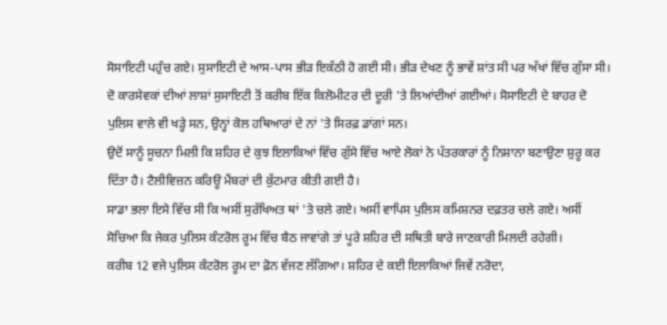ਸੋਸਾਇਟੀ ਪਹੁੰਚ ਗਏ। ਸੁਸਾਇਟੀ ਦੇ ਆਸ-ਪਾਸ ਭੀੜ ਇਕੱਠੀ ਹੋ ਗਈ ਸੀ। ਭੀੜ ਦੇਖਣ ਨੂੰ ਭਾਵੇਂ ਸ਼ਾਂਤ ਸੀ ਪਰ ਅੱਖਾਂ ਵਿੱਚ ਗੁੱਸਾ ਸੀ।
ਦੋ ਕਾਰਸੇਵਕਾਂ ਦੀਆਂ ਲਾਸ਼ਾਂ ਸੁਸਾਇਟੀ ਤੋਂ ਕਰੀਬ ਇੱਕ ਕਿਲੋਮੀਟਰ ਦੀ ਦੂਰੀ 'ਤੇ ਲਿਆਂਦੀਆਂ ਗਈਆਂ। ਸੋਸਾਇਟੀ ਦੇ ਬਾਹਰ ਦੋ ਪੁਲਿਸ ਵਾਲੇ ਵੀ ਖੜ੍ਹੇ ਸਨ, ਉਨ੍ਹਾਂ ਕੋਲ ਹਥਿਆਰਾਂ ਦੇ ਨਾਂ 'ਤੇ ਸਿਰਫ਼ ਡਾਂਗਾਂ ਸਨ।
ਉਦੋਂ ਸਾਨੂੰ ਸੂਚਨਾ ਮਿਲੀ ਕਿ ਸ਼ਹਿਰ ਦੇ ਕੁਝ ਇਲਾਕਿਆਂ ਵਿੱਚ ਗੁੱਸੇ ਵਿੱਚ ਆਏ ਲੋਕਾਂ ਨੇ ਪੱਤਰਕਾਰਾਂ ਨੂੰ ਨਿਸ਼ਾਨਾ ਬਣਾਉਣਾ ਸ਼ੁਰੂ ਕਰ ਦਿੱਤਾ ਹੈ। ਟੈਲੀਵਿਜ਼ਨ ਕਰਿਊ ਮੈਂਬਰਾਂ ਦੀ ਕੁੱਟਮਾਰ ਕੀਤੀ ਗਈ ਹੈ।
ਸਾਡਾ ਭਲਾ ਇਸੇ ਵਿੱਚ ਸੀ ਕਿ ਅਸੀਂ ਸੁਰੱਖਿਅਤ ਥਾਂ 'ਤੇ ਚਲੇ ਗਏ। ਅਸੀਂ ਵਾਪਿਸ ਪੁਲਿਸ ਕਮਿਸ਼ਨਰ ਦਫ਼ਤਰ ਚਲੇ ਗਏ। ਅਸੀਂ ਸੋਚਿਆ ਕਿ ਜੇਕਰ ਪੁਲਿਸ ਕੰਟਰੋਲ ਰੂਮ ਵਿੱਚ ਬੈਠ ਜਾਵਾਂਗੇ ਤਾਂ ਪੂਰੇ ਸ਼ਹਿਰ ਦੀ ਸਥਿਤੀ ਬਾਰੇ ਜਾਣਕਾਰੀ ਮਿਲਦੀ ਰਹੇਗੀ।
ਕਰੀਬ 12 ਵਜੇ ਪੁਲਿਸ ਕੰਟਰੋਲ ਰੂਮ ਦਾ ਫ਼ੋਨ ਵੱਜਣ ਲੱਗਿਆ। ਸ਼ਹਿਰ ਦੇ ਕਈ ਇਲਾਕਿਆਂ ਜਿਵੇਂ ਨਰੋਦਾ,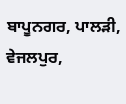ਬਾਪੂਨਗਰ, ਪਾਲੜੀ, ਵੇਜਲਪੁਰ,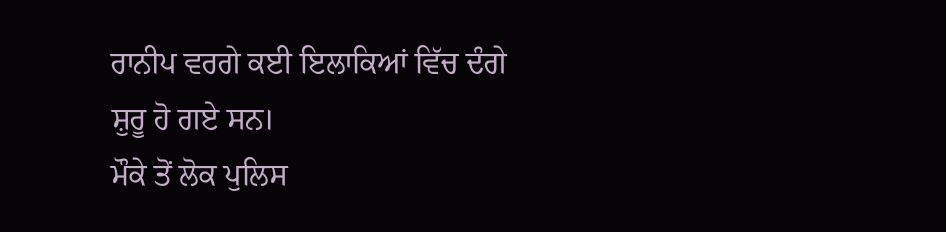ਰਾਨੀਪ ਵਰਗੇ ਕਈ ਇਲਾਕਿਆਂ ਵਿੱਚ ਦੰਗੇ ਸ਼ੁਰੂ ਹੋ ਗਏ ਸਨ।
ਮੌਕੇ ਤੋਂ ਲੋਕ ਪੁਲਿਸ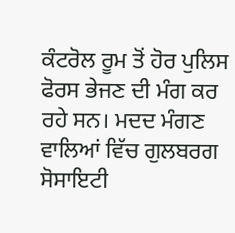ਕੰਟਰੋਲ ਰੂਮ ਤੋਂ ਹੋਰ ਪੁਲਿਸ ਫੋਰਸ ਭੇਜਣ ਦੀ ਮੰਗ ਕਰ ਰਹੇ ਸਨ। ਮਦਦ ਮੰਗਣ ਵਾਲਿਆਂ ਵਿੱਚ ਗੁਲਬਰਗ ਸੋਸਾਇਟੀ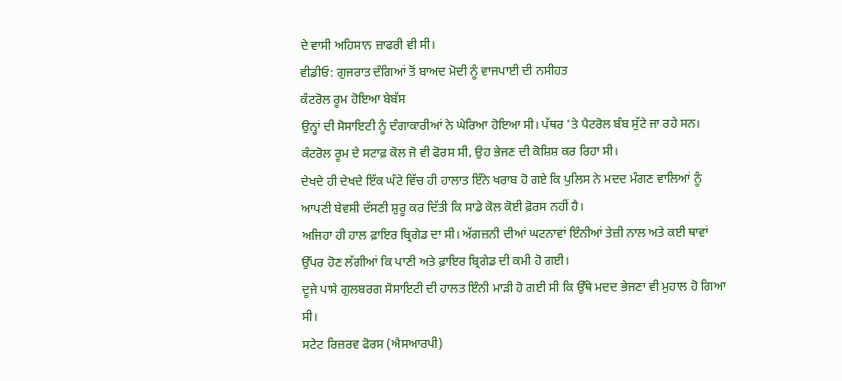ਦੇ ਵਾਸੀ ਅਹਿਸਾਨ ਜ਼ਾਫਰੀ ਵੀ ਸੀ।
ਵੀਡੀਓ: ਗੁਜਰਾਤ ਦੰਗਿਆਂ ਤੋਂ ਬਾਅਦ ਮੋਦੀ ਨੂੰ ਵਾਜਪਾਈ ਦੀ ਨਸੀਹਤ
ਕੰਟਰੋਲ ਰੂਮ ਹੋਇਆ ਬੇਬੱਸ
ਉਨ੍ਹਾਂ ਦੀ ਸੋਸਾਇਟੀ ਨੂੰ ਦੰਗਾਕਾਰੀਆਂ ਨੇ ਘੇਰਿਆ ਹੋਇਆ ਸੀ। ਪੱਥਰ 'ਤੇ ਪੈਟਰੋਲ ਬੰਬ ਸੁੱਟੇ ਜਾ ਰਹੇ ਸਨ।
ਕੰਟਰੋਲ ਰੂਮ ਦੇ ਸਟਾਫ਼ ਕੋਲ ਜੋ ਵੀ ਫੋਰਸ ਸੀ, ਉਹ ਭੇਜਣ ਦੀ ਕੋਸ਼ਿਸ਼ ਕਰ ਰਿਹਾ ਸੀ।
ਦੇਖਦੇ ਹੀ ਦੇਖਦੇ ਇੱਕ ਘੰਟੇ ਵਿੱਚ ਹੀ ਹਾਲਾਤ ਇੰਨੇ ਖਰਾਬ ਹੋ ਗਏ ਕਿ ਪੁਲਿਸ ਨੇ ਮਦਦ ਮੰਗਣ ਵਾਲਿਆਂ ਨੂੰ ਆਪਣੀ ਬੇਵਸੀ ਦੱਸਣੀ ਸ਼ੁਰੂ ਕਰ ਦਿੱਤੀ ਕਿ ਸਾਡੇ ਕੋਲ ਕੋਈ ਫ਼ੋਰਸ ਨਹੀਂ ਹੈ।
ਅਜਿਹਾ ਹੀ ਹਾਲ ਫ਼ਾਇਰ ਬ੍ਰਿਗੇਡ ਦਾ ਸੀ। ਅੱਗਜ਼ਨੀ ਦੀਆਂ ਘਟਨਾਵਾਂ ਇੰਨੀਆਂ ਤੇਜ਼ੀ ਨਾਲ ਅਤੇ ਕਈ ਥਾਵਾਂ ਉੱਪਰ ਹੋਣ ਲੱਗੀਆਂ ਕਿ ਪਾਣੀ ਅਤੇ ਫ਼ਾਇਰ ਬ੍ਰਿਗੇਡ ਦੀ ਕਮੀ ਹੋ ਗਈ।
ਦੂਜੇ ਪਾਸੇ ਗੁਲਬਰਗ ਸੋਸਾਇਟੀ ਦੀ ਹਾਲਤ ਇੰਨੀ ਮਾੜੀ ਹੋ ਗਈ ਸੀ ਕਿ ਉੱਥੇ ਮਦਦ ਭੇਜਣਾ ਵੀ ਮੁਹਾਲ ਹੋ ਗਿਆ ਸੀ।
ਸਟੇਟ ਰਿਜ਼ਰਵ ਫੋਰਸ (ਐਸਆਰਪੀ)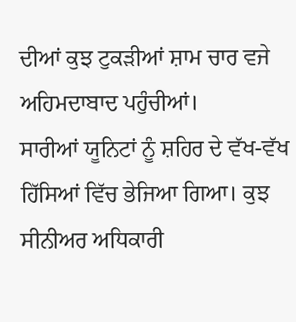ਦੀਆਂ ਕੁਝ ਟੁਕੜੀਆਂ ਸ਼ਾਮ ਚਾਰ ਵਜੇ ਅਹਿਮਦਾਬਾਦ ਪਹੁੰਚੀਆਂ।
ਸਾਰੀਆਂ ਯੂਨਿਟਾਂ ਨੂੰ ਸ਼ਹਿਰ ਦੇ ਵੱਖ-ਵੱਖ ਹਿੱਸਿਆਂ ਵਿੱਚ ਭੇਜਿਆ ਗਿਆ। ਕੁਝ ਸੀਨੀਅਰ ਅਧਿਕਾਰੀ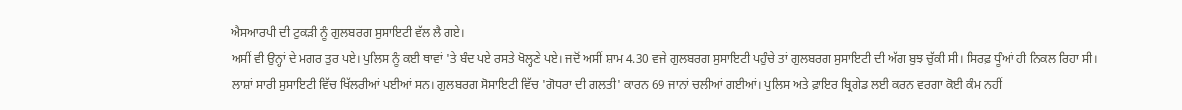ਐਸਆਰਪੀ ਦੀ ਟੁਕੜੀ ਨੂੰ ਗੁਲਬਰਗ ਸੁਸਾਇਟੀ ਵੱਲ ਲੈ ਗਏ।
ਅਸੀਂ ਵੀ ਉਨ੍ਹਾਂ ਦੇ ਮਗਰ ਤੁਰ ਪਏ। ਪੁਲਿਸ ਨੂੰ ਕਈ ਥਾਵਾਂ 'ਤੇ ਬੰਦ ਪਏ ਰਸਤੇ ਖੋਲ੍ਹਣੇ ਪਏ। ਜਦੋਂ ਅਸੀਂ ਸ਼ਾਮ 4.30 ਵਜੇ ਗੁਲਬਰਗ ਸੁਸਾਇਟੀ ਪਹੁੰਚੇ ਤਾਂ ਗੁਲਬਰਗ ਸੁਸਾਇਟੀ ਦੀ ਅੱਗ ਬੁਝ ਚੁੱਕੀ ਸੀ। ਸਿਰਫ਼ ਧੂੰਆਂ ਹੀ ਨਿਕਲ ਰਿਹਾ ਸੀ।
ਲਾਸ਼ਾਂ ਸਾਰੀ ਸੁਸਾਇਟੀ ਵਿੱਚ ਖਿੱਲਰੀਆਂ ਪਈਆਂ ਸਨ। ਗੁਲਬਰਗ ਸੋਸਾਇਟੀ ਵਿੱਚ 'ਗੋਧਰਾ ਦੀ ਗਲਤੀ' ਕਾਰਨ 69 ਜਾਨਾਂ ਚਲੀਆਂ ਗਈਆਂ। ਪੁਲਿਸ ਅਤੇ ਫ਼ਾਇਰ ਬ੍ਰਿਗੇਡ ਲਈ ਕਰਨ ਵਰਗਾ ਕੋਈ ਕੰਮ ਨਹੀਂ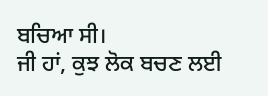ਬਚਿਆ ਸੀ।
ਜੀ ਹਾਂ, ਕੁਝ ਲੋਕ ਬਚਣ ਲਈ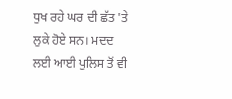ਧੁਖ ਰਹੇ ਘਰ ਦੀ ਛੱਤ 'ਤੇ ਲੁਕੇ ਹੋਏ ਸਨ। ਮਦਦ ਲਈ ਆਈ ਪੁਲਿਸ ਤੋਂ ਵੀ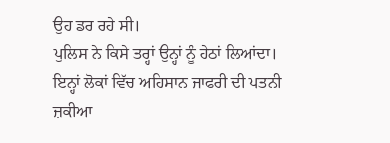ਉਹ ਡਰ ਰਹੇ ਸੀ।
ਪੁਲਿਸ ਨੇ ਕਿਸੇ ਤਰ੍ਹਾਂ ਉਨ੍ਹਾਂ ਨੂੰ ਹੇਠਾਂ ਲਿਆਂਦਾ। ਇਨ੍ਹਾਂ ਲੋਕਾਂ ਵਿੱਚ ਅਹਿਸਾਨ ਜਾਫਰੀ ਦੀ ਪਤਨੀ ਜ਼ਕੀਆ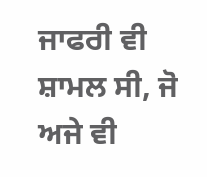ਜਾਫਰੀ ਵੀ ਸ਼ਾਮਲ ਸੀ, ਜੋ ਅਜੇ ਵੀ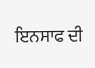ਇਨਸਾਫ ਦੀ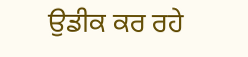ਉਡੀਕ ਕਰ ਰਹੇ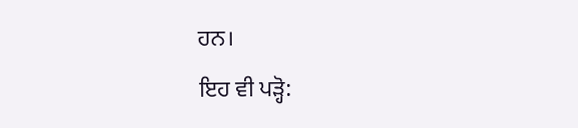ਹਨ।
ਇਹ ਵੀ ਪੜ੍ਹੋ: